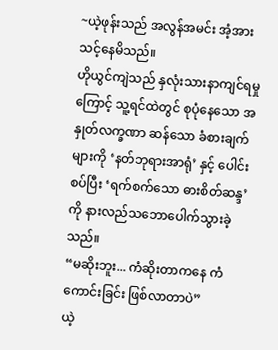~ယဲ့ဖုန်းသည် အလွန်အမင်း အံ့အားသင့်နေမိသည်။
ဟိုယွင်ကျဲသည် နှလုံးသားနာကျင်ရမှုကြောင့် သူ့ရင်ထဲတွင် စုပုံနေသော အနှုတ်လက္ခဏာ ဆန်သော ခံစားချက်များကို ‘နတ်ဘုရားအာရုံ’ နှင့် ပေါင်းစပ်ပြီး ‘ရက်စက်သော ဓားစိတ်ဆန္ဒ’ ကို နားလည်သဘောပေါက်သွားခဲ့သည်။
“မဆိုးဘူး... ကံဆိုးတာကနေ ကံကောင်းခြင်း ဖြစ်လာတာပဲ”
ယဲ့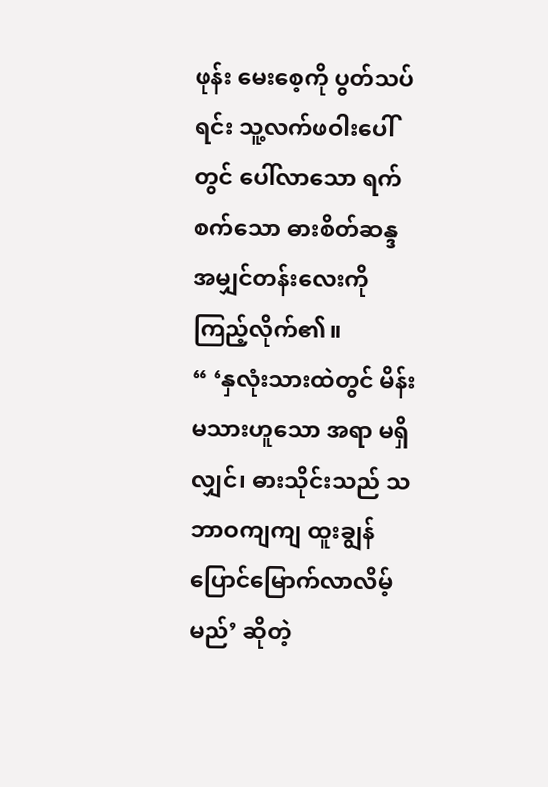ဖုန်း မေးစေ့ကို ပွတ်သပ်ရင်း သူ့လက်ဖဝါးပေါ်တွင် ပေါ်လာသော ရက်စက်သော ဓားစိတ်ဆန္ဒ အမျှင်တန်းလေးကို ကြည့်လိုက်၏။
“ ‘နှလုံးသားထဲတွင် မိန်းမသားဟူသော အရာ မရှိလျှင်၊ ဓားသိုင်းသည် သဘာဝကျကျ ထူးချွန်ပြောင်မြောက်လာလိမ့်မည်’ ဆိုတဲ့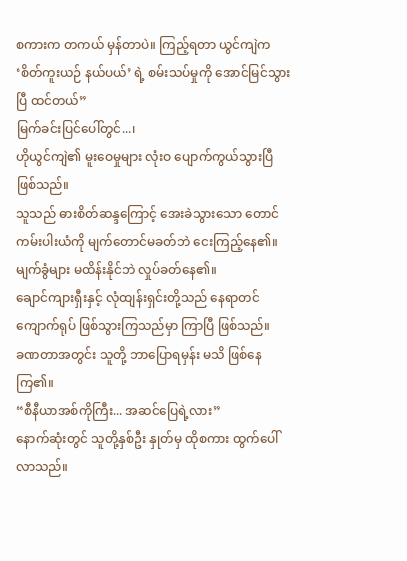စကားက တကယ် မှန်တာပဲ။ ကြည့်ရတာ ယွင်ကျဲက ‘စိတ်ကူးယဉ် နယ်ပယ်’ ရဲ့ စမ်းသပ်မှုကို အောင်မြင်သွားပြီ ထင်တယ်”
မြက်ခင်းပြင်ပေါ်တွင်...၊
ဟိုယွင်ကျဲ၏ မူးဝေမှုများ လုံးဝ ပျောက်ကွယ်သွားပြီ ဖြစ်သည်။
သူသည် ဓားစိတ်ဆန္ဒကြောင့် အေးခဲသွားသော တောင်ကမ်းပါးယံကို မျက်တောင်မခတ်ဘဲ ငေးကြည့်နေ၏။ မျက်ခွံများ မထိန်းနိုင်ဘဲ လှုပ်ခတ်နေ၏။
ချောင်ကျားရှီးနှင့် လုံထျန်းရှင်းတို့သည် နေရာတင် ကျောက်ရုပ် ဖြစ်သွားကြသည်မှာ ကြာပြီ ဖြစ်သည်။
ခဏတာအတွင်း သူတို့ ဘာပြောရမှန်း မသိ ဖြစ်နေကြ၏။
“စီနီယာအစ်ကိုကြီး... အဆင်ပြေရဲ့လား”
နောက်ဆုံးတွင် သူတို့နှစ်ဦး နှုတ်မှ ထိုစကား ထွက်ပေါ်လာသည်။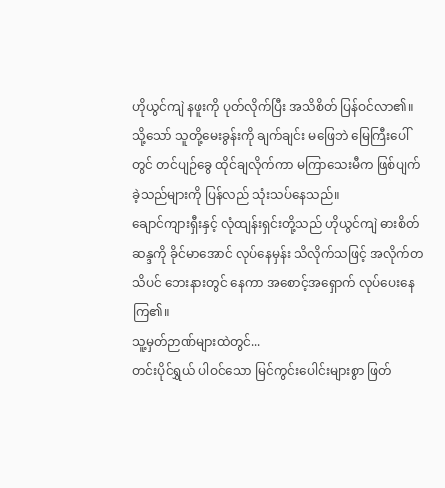ဟိုယွင်ကျဲ နဖူးကို ပုတ်လိုက်ပြီး အသိစိတ် ပြန်ဝင်လာ၏။ သို့သော် သူတို့မေးခွန်းကို ချက်ချင်း မဖြေဘဲ မြေကြီးပေါ်တွင် တင်ပျဉ်ခွေ ထိုင်ချလိုက်ကာ မကြာသေးမီက ဖြစ်ပျက်ခဲ့သည်များကို ပြန်လည် သုံးသပ်နေသည်။
ချောင်ကျားရှီးနှင့် လုံထျန်းရှင်းတို့သည် ဟိုယွင်ကျဲ ဓားစိတ်ဆန္ဒကို ခိုင်မာအောင် လုပ်နေမှန်း သိလိုက်သဖြင့် အလိုက်တသိပင် ဘေးနားတွင် နေကာ အစောင့်အရှောက် လုပ်ပေးနေကြ၏။
သူ့မှတ်ဉာဏ်များထဲတွင်...
တင်းပိုင်ရွှယ် ပါဝင်သော မြင်ကွင်းပေါင်းများစွာ ဖြတ်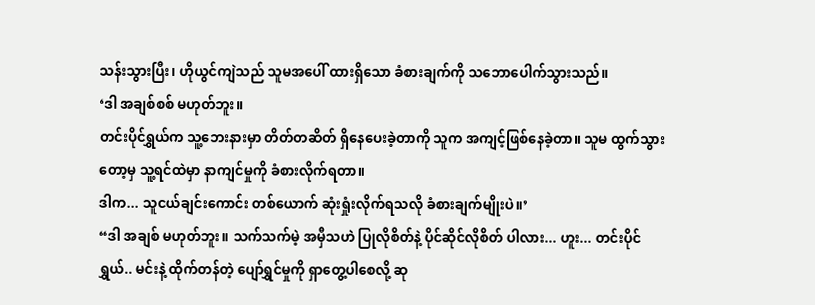သန်းသွားပြီး၊ ဟိုယွင်ကျဲသည် သူမအပေါ် ထားရှိသော ခံစားချက်ကို သဘောပေါက်သွားသည်။
‘ဒါ အချစ်စစ် မဟုတ်ဘူး။
တင်းပိုင်ရွှယ်က သူ့ဘေးနားမှာ တိတ်တဆိတ် ရှိနေပေးခဲ့တာကို သူက အကျင့်ဖြစ်နေခဲ့တာ။ သူမ ထွက်သွားတော့မှ သူ့ရင်ထဲမှာ နာကျင်မှုကို ခံစားလိုက်ရတာ။
ဒါက... သူငယ်ချင်းကောင်း တစ်ယောက် ဆုံးရှုံးလိုက်ရသလို ခံစားချက်မျိုးပဲ။’
“ဒါ အချစ် မဟုတ်ဘူး။ သက်သက်မဲ့ အမှီသဟဲ ပြုလိုစိတ်နဲ့ ပိုင်ဆိုင်လိုစိတ် ပါလား... ဟူး... တင်းပိုင်ရွှယ်.. မင်းနဲ့ ထိုက်တန်တဲ့ ပျော်ရွှင်မှုကို ရှာတွေ့ပါစေလို့ ဆု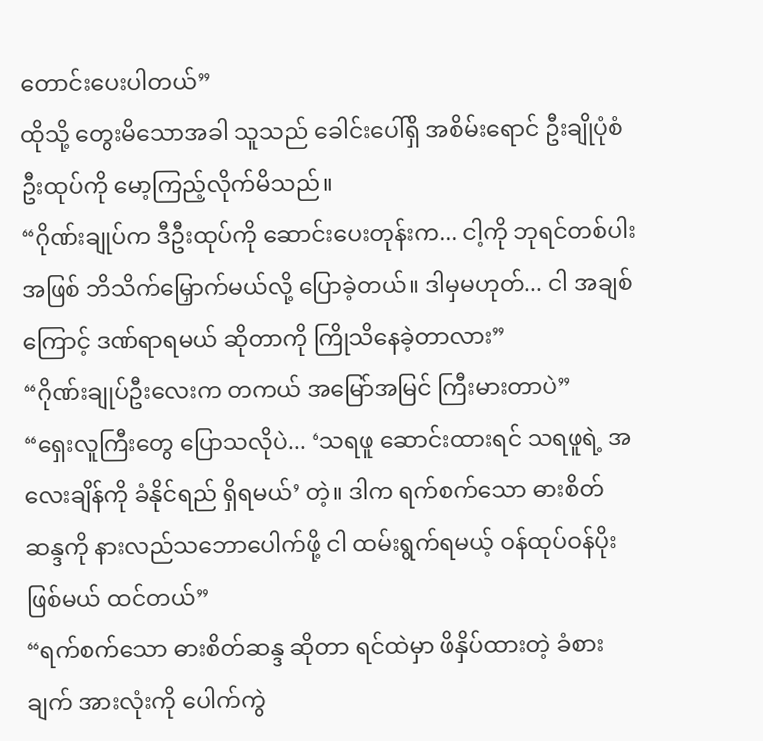တောင်းပေးပါတယ်”
ထိုသို့ တွေးမိသောအခါ သူသည် ခေါင်းပေါ်ရှိ အစိမ်းရောင် ဦးချိုပုံစံ ဦးထုပ်ကို မော့ကြည့်လိုက်မိသည်။
“ဂိုဏ်းချုပ်က ဒီဦးထုပ်ကို ဆောင်းပေးတုန်းက... ငါ့ကို ဘုရင်တစ်ပါး အဖြစ် ဘိသိက်မြှောက်မယ်လို့ ပြောခဲ့တယ်။ ဒါမှမဟုတ်... ငါ အချစ်ကြောင့် ဒဏ်ရာရမယ် ဆိုတာကို ကြိုသိနေခဲ့တာလား”
“ဂိုဏ်းချုပ်ဦးလေးက တကယ် အမြော်အမြင် ကြီးမားတာပဲ”
“ရှေးလူကြီးတွေ ပြောသလိုပဲ... ‘သရဖူ ဆောင်းထားရင် သရဖူရဲ့ အလေးချိန်ကို ခံနိုင်ရည် ရှိရမယ်’ တဲ့။ ဒါက ရက်စက်သော ဓားစိတ်ဆန္ဒကို နားလည်သဘောပေါက်ဖို့ ငါ ထမ်းရွက်ရမယ့် ဝန်ထုပ်ဝန်ပိုး ဖြစ်မယ် ထင်တယ်”
“ရက်စက်သော ဓားစိတ်ဆန္ဒ ဆိုတာ ရင်ထဲမှာ ဖိနှိပ်ထားတဲ့ ခံစားချက် အားလုံးကို ပေါက်ကွဲ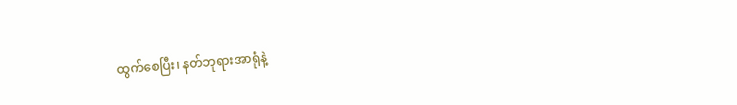ထွက်စေပြီး၊ နတ်ဘုရားအာရုံနဲ့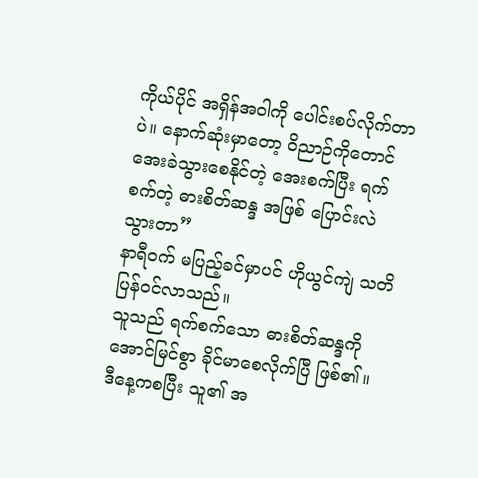ကိုယ်ပိုင် အရှိန်အဝါကို ပေါင်းစပ်လိုက်တာပဲ။ နောက်ဆုံးမှာတော့ ဝိညာဉ်ကိုတောင် အေးခဲသွားစေနိုင်တဲ့ အေးစက်ပြီး ရက်စက်တဲ့ ဓားစိတ်ဆန္ဒ အဖြစ် ပြောင်းလဲသွားတာ”
နာရီဝက် မပြည့်ခင်မှာပင် ဟိုယွင်ကျဲ သတိပြန်ဝင်လာသည်။
သူသည် ရက်စက်သော ဓားစိတ်ဆန္ဒကို အောင်မြင်စွာ ခိုင်မာစေလိုက်ပြီ ဖြစ်၏။
ဒီနေ့ကစပြီး သူ၏ အ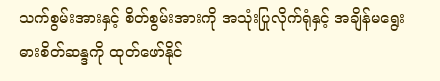သက်စွမ်းအားနှင့် စိတ်စွမ်းအားကို အသုံးပြုလိုက်ရုံနှင့် အချိန်မရွေး ဓားစိတ်ဆန္ဒကို ထုတ်ဖော်နိုင်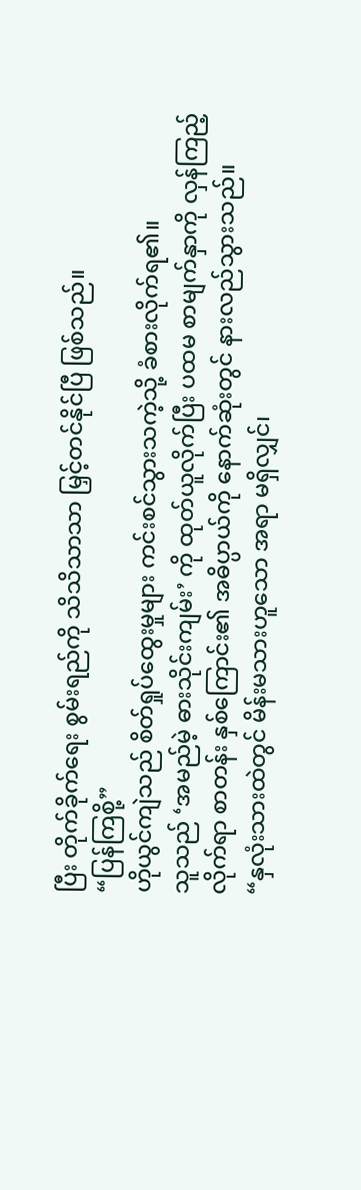ပြီး တိုက်ခိုက်ရေး စွမ်းရည်ကို သိသိသာသာ မြှင့်တင်နိုင်ပြီ ဖြစ်သည်။
“ပြန်ကြစို့”
ဟိုယွင်ကျဲသည် စိတ်ရှုပ်ထွေးမှုများ ကင်းစင်သွားသကဲ့သို့ ခံစားလိုက်ရ၏။
သူသည် ‘အမည်မဲ့ ဓားသိုင်းကျမ်း’ ကို ထုတ်ယူလိုက်ပြီး ပထမ စာမျက်နှာကို လှန်ကြည့်လိုက်ရာ စာတန်း နှစ်ကြောင်း၏ အဓိပ္ပာယ်ကို နောက်ဆုံးတွင် နားလည်သွားသည်။
“နှလုံးသားထဲတွင် မိန်းမသားဟူသော အရာ မရှိလျှင်၊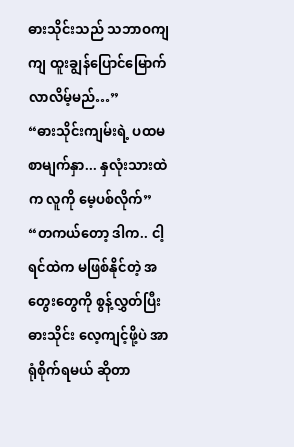ဓားသိုင်းသည် သဘာဝကျကျ ထူးချွန်ပြောင်မြောက်လာလိမ့်မည်…”
“ဓားသိုင်းကျမ်းရဲ့ ပထမ စာမျက်နှာ... နှလုံးသားထဲက လူကို မေ့ပစ်လိုက်”
“တကယ်တော့ ဒါက.. ငါ့ရင်ထဲက မဖြစ်နိုင်တဲ့ အတွေးတွေကို စွန့်လွှတ်ပြီး ဓားသိုင်း လေ့ကျင့်ဖို့ပဲ အာရုံစိုက်ရမယ် ဆိုတာ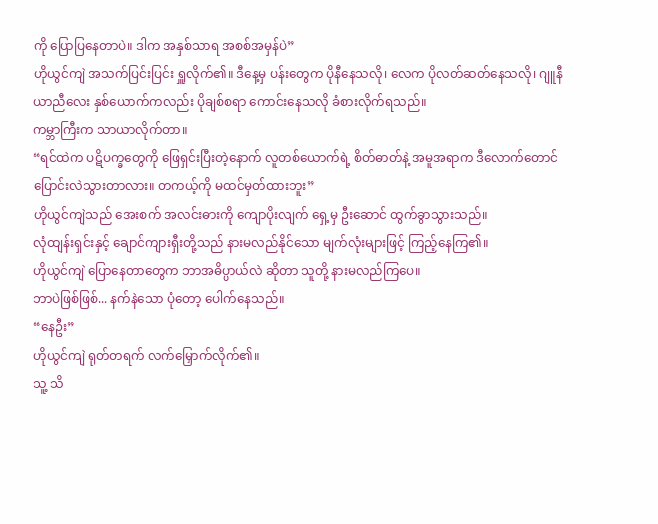ကို ပြောပြနေတာပဲ။ ဒါက အနှစ်သာရ အစစ်အမှန်ပဲ”
ဟိုယွင်ကျဲ အသက်ပြင်းပြင်း ရှူလိုက်၏။ ဒီနေ့မှ ပန်းတွေက ပိုနီနေသလို၊ လေက ပိုလတ်ဆတ်နေသလို၊ ဂျူနီယာညီလေး နှစ်ယောက်ကလည်း ပိုချစ်စရာ ကောင်းနေသလို ခံစားလိုက်ရသည်။
ကမ္ဘာကြီးက သာယာလိုက်တာ။
“ရင်ထဲက ပဋိပက္ခတွေကို ဖြေရှင်းပြီးတဲ့နောက် လူတစ်ယောက်ရဲ့ စိတ်ဓာတ်နဲ့ အမူအရာက ဒီလောက်တောင် ပြောင်းလဲသွားတာလား။ တကယ့်ကို မထင်မှတ်ထားဘူး”
ဟိုယွင်ကျဲသည် အေးစက် အလင်းဓားကို ကျောပိုးလျက် ရှေ့မှ ဦးဆောင် ထွက်ခွာသွားသည်။
လုံထျန်းရှင်းနှင့် ချောင်ကျားရှီးတို့သည် နားမလည်နိုင်သော မျက်လုံးများဖြင့် ကြည့်နေကြ၏။
ဟိုယွင်ကျဲ ပြောနေတာတွေက ဘာအဓိပ္ပာယ်လဲ ဆိုတာ သူတို့ နားမလည်ကြပေ။
ဘာပဲဖြစ်ဖြစ်... နက်နဲသော ပုံတော့ ပေါက်နေသည်။
“နေဦး”
ဟိုယွင်ကျဲ ရုတ်တရက် လက်မြှောက်လိုက်၏။
သူ့ သိ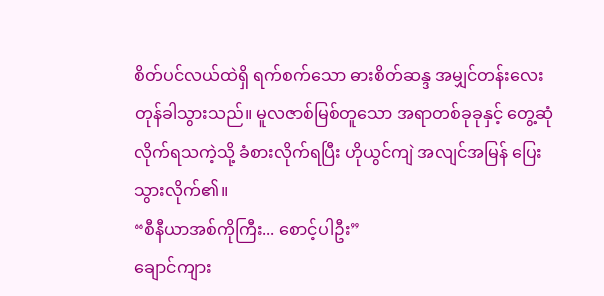စိတ်ပင်လယ်ထဲရှိ ရက်စက်သော ဓားစိတ်ဆန္ဒ အမျှင်တန်းလေး တုန်ခါသွားသည်။ မူလဇာစ်မြစ်တူသော အရာတစ်ခုခုနှင့် တွေ့ဆုံလိုက်ရသကဲ့သို့ ခံစားလိုက်ရပြီး ဟိုယွင်ကျဲ အလျင်အမြန် ပြေးသွားလိုက်၏။
“စီနီယာအစ်ကိုကြီး... စောင့်ပါဦး”
ချောင်ကျား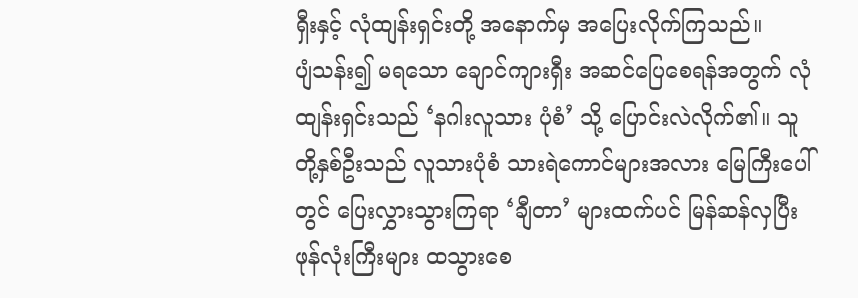ရှီးနှင့် လုံထျန်းရှင်းတို့ အနောက်မှ အပြေးလိုက်ကြသည်။
ပျံသန်း၍ မရသော ချောင်ကျားရှီး အဆင်ပြေစေရန်အတွက် လုံထျန်းရှင်းသည် ‘နဂါးလူသား ပုံစံ’ သို့ ပြောင်းလဲလိုက်၏။ သူတို့နှစ်ဦးသည် လူသားပုံစံ သားရဲကောင်များအလား မြေကြီးပေါ်တွင် ပြေးလွှားသွားကြရာ ‘ချီတာ’ များထက်ပင် မြန်ဆန်လှပြီး ဖုန်လုံးကြီးများ ထသွားစေ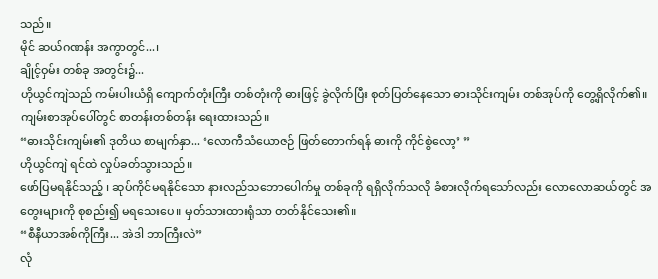သည်။
မိုင် ဆယ်ဂဏန်း အကွာတွင်...၊
ချိုင့်ဝှမ်း တစ်ခု အတွင်း၌...
ဟိုယွင်ကျဲသည် ကမ်းပါးယံရှိ ကျောက်တုံးကြီး တစ်တုံးကို ဓားဖြင့် ခွဲလိုက်ပြီး စုတ်ပြတ်နေသော ဓားသိုင်းကျမ်း တစ်အုပ်ကို တွေ့ရှိလိုက်၏။ ကျမ်းစာအုပ်ပေါ်တွင် စာတန်းတစ်တန်း ရေးထားသည်။
“ဓားသိုင်းကျမ်း၏ ဒုတိယ စာမျက်နှာ... ‘လောကီသံယောဇဉ် ဖြတ်တောက်ရန် ဓားကို ကိုင်စွဲလော့’ ”
ဟိုယွင်ကျဲ ရင်ထဲ လှုပ်ခတ်သွားသည်။
ဖော်ပြမရနိုင်သည့် ၊ ဆုပ်ကိုင်မရနိုင်သော နားလည်သဘောပေါက်မှု တစ်ခုကို ရရှိလိုက်သလို ခံစားလိုက်ရသော်လည်း လောလောဆယ်တွင် အတွေးများကို စုစည်း၍ မရသေးပေ။ မှတ်သားထားရုံသာ တတ်နိုင်သေး၏။
“စီနီယာအစ်ကိုကြီး... အဲဒါ ဘာကြီးလဲ”
လုံ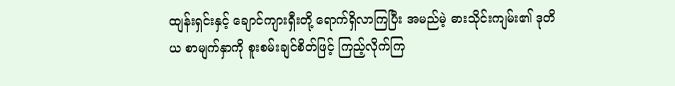ထျန်းရှင်းနှင့် ချောင်ကျားရှီးတို့ ရောက်ရှိလာကြပြီး အမည်မဲ့ ဓားသိုင်းကျမ်း၏ ဒုတိယ စာမျက်နှာကို စူးစမ်းချင်စိတ်ဖြင့် ကြည့်လိုက်ကြ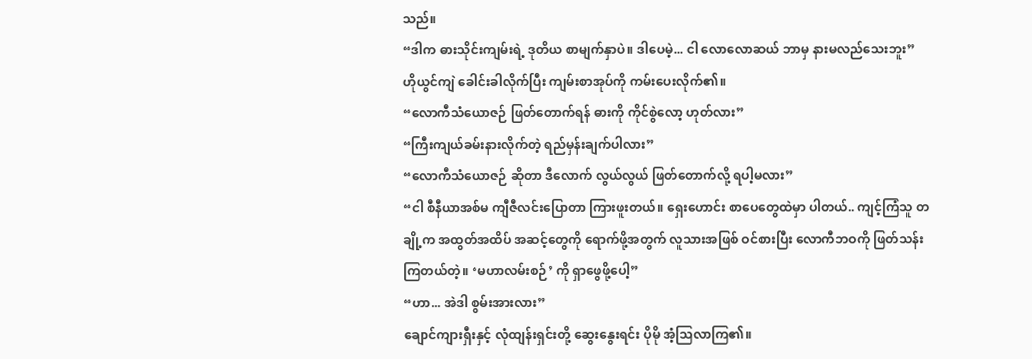သည်။
“ဒါက ဓားသိုင်းကျမ်းရဲ့ ဒုတိယ စာမျက်နှာပဲ။ ဒါပေမဲ့... ငါ လောလောဆယ် ဘာမှ နားမလည်သေးဘူး”
ဟိုယွင်ကျဲ ခေါင်းခါလိုက်ပြီး ကျမ်းစာအုပ်ကို ကမ်းပေးလိုက်၏။
“လောကီသံယောဇဉ် ဖြတ်တောက်ရန် ဓားကို ကိုင်စွဲလော့ ဟုတ်လား”
“ကြီးကျယ်ခမ်းနားလိုက်တဲ့ ရည်မှန်းချက်ပါလား”
“လောကီသံယောဇဉ် ဆိုတာ ဒီလောက် လွယ်လွယ် ဖြတ်တောက်လို့ ရပါ့မလား”
“ငါ စီနီယာအစ်မ ကျီဇီလင်းပြောတာ ကြားဖူးတယ်။ ရှေးဟောင်း စာပေတွေထဲမှာ ပါတယ်.. ကျင့်ကြံသူ တချို့က အထွတ်အထိပ် အဆင့်တွေကို ရောက်ဖို့အတွက် လူသားအဖြစ် ဝင်စားပြီး လောကီဘဝကို ဖြတ်သန်းကြတယ်တဲ့။ ‘မဟာလမ်းစဉ်’ ကို ရှာဖွေဖို့ပေါ့”
“ဟာ... အဲဒါ စွမ်းအားလား”
ချောင်ကျားရှီးနှင့် လုံထျန်းရှင်းတို့ ဆွေးနွေးရင်း ပိုမို အံ့သြလာကြ၏။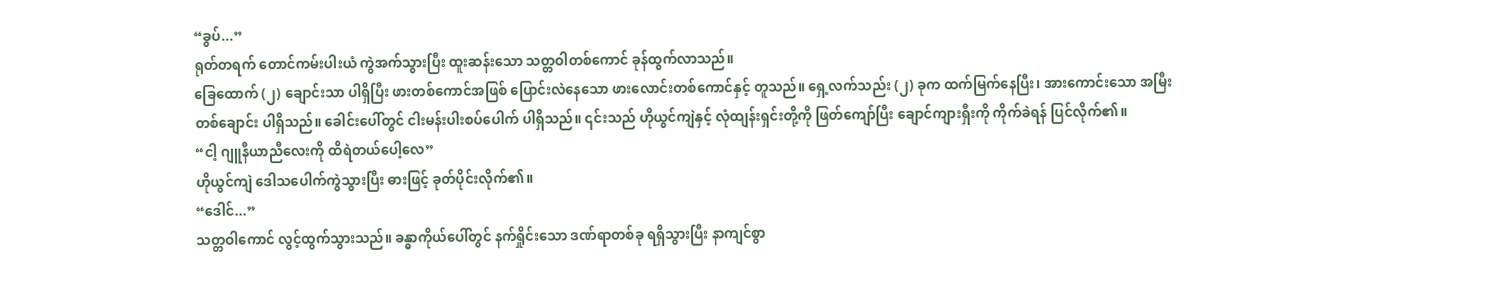“ခွပ်...”
ရုတ်တရက် တောင်ကမ်းပါးယံ ကွဲအက်သွားပြီး ထူးဆန်းသော သတ္တဝါတစ်ကောင် ခုန်ထွက်လာသည်။
ခြေထောက် (၂) ချောင်းသာ ပါရှိပြီး ဖားတစ်ကောင်အဖြစ် ပြောင်းလဲနေသော ဖားလောင်းတစ်ကောင်နှင့် တူသည်။ ရှေ့လက်သည်း (၂) ခုက ထက်မြက်နေပြီး၊ အားကောင်းသော အမြီးတစ်ချောင်း ပါရှိသည်။ ခေါင်းပေါ်တွင် ငါးမန်းပါးစပ်ပေါက် ပါရှိသည်။ ၎င်းသည် ဟိုယွင်ကျဲနှင့် လုံထျန်းရှင်းတို့ကို ဖြတ်ကျော်ပြီး ချောင်ကျားရှီးကို ကိုက်ခဲရန် ပြင်လိုက်၏။
“ငါ့ ဂျူနီယာညီလေးကို ထိရဲတယ်ပေါ့လေ”
ဟိုယွင်ကျဲ ဒေါသပေါက်ကွဲသွားပြီး ဓားဖြင့် ခုတ်ပိုင်းလိုက်၏။
“ဒေါင်...”
သတ္တဝါကောင် လွင့်ထွက်သွားသည်။ ခန္ဓာကိုယ်ပေါ်တွင် နက်ရှိုင်းသော ဒဏ်ရာတစ်ခု ရရှိသွားပြီး နာကျင်စွာ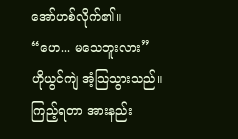အော်ဟစ်လိုက်၏။
“ဟေ... မသေဘူးလား”
ဟိုယွင်ကျဲ အံ့သြသွားသည်။
ကြည့်ရတာ အားနည်း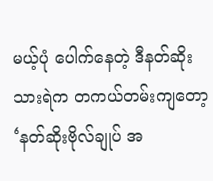မယ့်ပုံ ပေါက်နေတဲ့ ဒီနတ်ဆိုးသားရဲက တကယ်တမ်းကျတော့ ‘နတ်ဆိုးဗိုလ်ချုပ် အ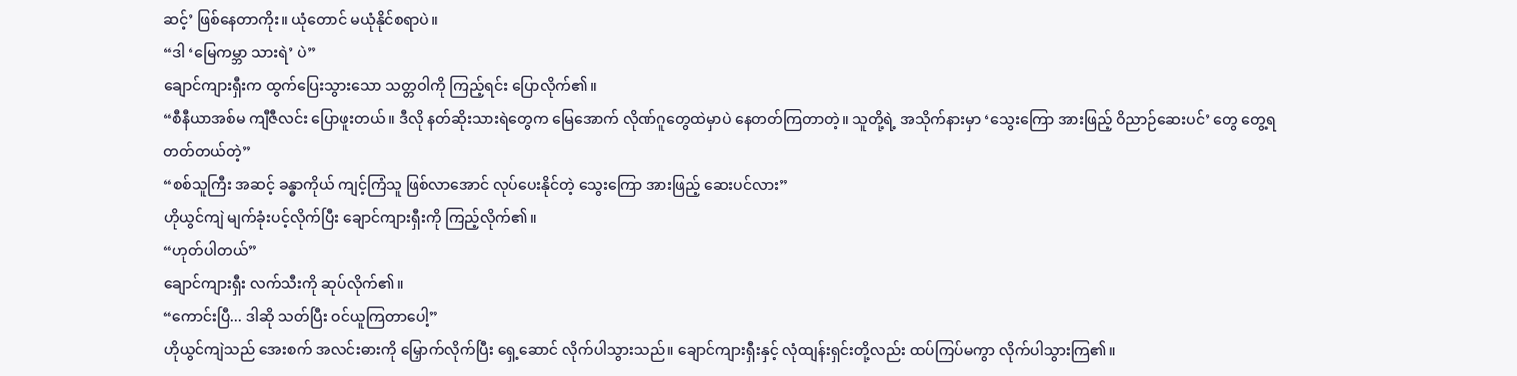ဆင့်’ ဖြစ်နေတာကိုး။ ယုံတောင် မယုံနိုင်စရာပဲ။
“ဒါ ‘မြေကမ္ဘာ သားရဲ’ ပဲ”
ချောင်ကျားရှီးက ထွက်ပြေးသွားသော သတ္တဝါကို ကြည့်ရင်း ပြောလိုက်၏။
“စီနီယာအစ်မ ကျီဇီလင်း ပြောဖူးတယ်။ ဒီလို နတ်ဆိုးသားရဲတွေက မြေအောက် လိုဏ်ဂူတွေထဲမှာပဲ နေတတ်ကြတာတဲ့။ သူတို့ရဲ့ အသိုက်နားမှာ ‘သွေးကြော အားဖြည့် ဝိညာဉ်ဆေးပင်’ တွေ တွေ့ရတတ်တယ်တဲ့”
“စစ်သူကြီး အဆင့် ခန္ဓာကိုယ် ကျင့်ကြံသူ ဖြစ်လာအောင် လုပ်ပေးနိုင်တဲ့ သွေးကြော အားဖြည့် ဆေးပင်လား”
ဟိုယွင်ကျဲ မျက်ခုံးပင့်လိုက်ပြီး ချောင်ကျားရှီးကို ကြည့်လိုက်၏။
“ဟုတ်ပါတယ်”
ချောင်ကျားရှီး လက်သီးကို ဆုပ်လိုက်၏။
“ကောင်းပြီ... ဒါဆို သတ်ပြီး ဝင်ယူကြတာပေါ့”
ဟိုယွင်ကျဲသည် အေးစက် အလင်းဓားကို မြှောက်လိုက်ပြီး ရှေ့ဆောင် လိုက်ပါသွားသည်။ ချောင်ကျားရှီးနှင့် လုံထျန်းရှင်းတို့လည်း ထပ်ကြပ်မကွာ လိုက်ပါသွားကြ၏။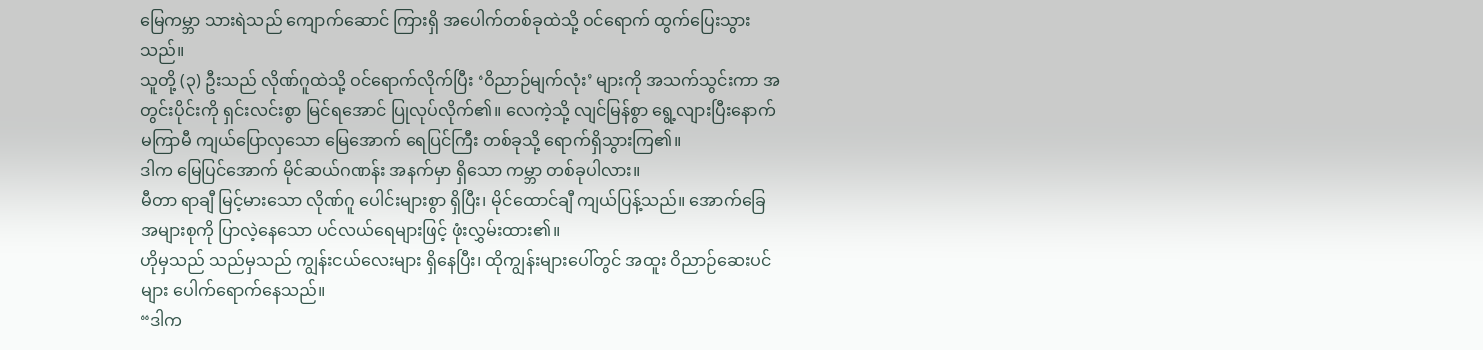မြေကမ္ဘာ သားရဲသည် ကျောက်ဆောင် ကြားရှိ အပေါက်တစ်ခုထဲသို့ ဝင်ရောက် ထွက်ပြေးသွားသည်။
သူတို့ (၃) ဦးသည် လိုဏ်ဂူထဲသို့ ဝင်ရောက်လိုက်ပြီး ‘ဝိညာဉ်မျက်လုံး’ များကို အသက်သွင်းကာ အတွင်းပိုင်းကို ရှင်းလင်းစွာ မြင်ရအောင် ပြုလုပ်လိုက်၏။ လေကဲ့သို့ လျင်မြန်စွာ ရွေ့လျားပြီးနောက် မကြာမီ ကျယ်ပြောလှသော မြေအောက် ရေပြင်ကြီး တစ်ခုသို့ ရောက်ရှိသွားကြ၏။
ဒါက မြေပြင်အောက် မိုင်ဆယ်ဂဏန်း အနက်မှာ ရှိသော ကမ္ဘာ တစ်ခုပါလား။
မီတာ ရာချီ မြင့်မားသော လိုဏ်ဂူ ပေါင်းများစွာ ရှိပြီး၊ မိုင်ထောင်ချီ ကျယ်ပြန့်သည်။ အောက်ခြေ အများစုကို ပြာလဲ့နေသော ပင်လယ်ရေများဖြင့် ဖုံးလွှမ်းထား၏။
ဟိုမှသည် သည်မှသည် ကျွန်းငယ်လေးများ ရှိနေပြီး၊ ထိုကျွန်းများပေါ်တွင် အထူး ဝိညာဉ်ဆေးပင်များ ပေါက်ရောက်နေသည်။
“ဒါက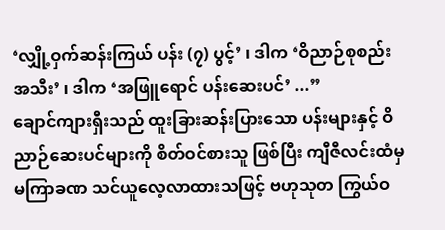‘လျှို့ဝှက်ဆန်းကြယ် ပန်း (၇) ပွင့်’ ၊ ဒါက ‘ဝိညာဉ်စုစည်း အသီး’ ၊ ဒါက ‘အဖြူရောင် ပန်းဆေးပင်’ ...”
ချောင်ကျားရှီးသည် ထူးခြားဆန်းပြားသော ပန်းများနှင့် ဝိညာဉ်ဆေးပင်များကို စိတ်ဝင်စားသူ ဖြစ်ပြီး ကျီဇီလင်းထံမှ မကြာခဏ သင်ယူလေ့လာထားသဖြင့် ဗဟုသုတ ကြွယ်ဝ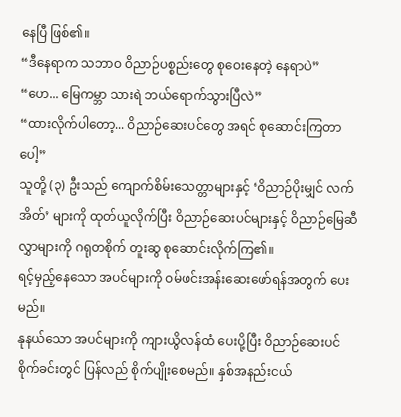နေပြီ ဖြစ်၏။
“ဒီနေရာက သဘာဝ ဝိညာဉ်ပစ္စည်းတွေ စုဝေးနေတဲ့ နေရာပဲ”
“ဟေ... မြေကမ္ဘာ သားရဲ ဘယ်ရောက်သွားပြီလဲ”
“ထားလိုက်ပါတော့... ဝိညာဉ်ဆေးပင်တွေ အရင် စုဆောင်းကြတာပေါ့”
သူတို့ (၃) ဦးသည် ကျောက်စိမ်းသေတ္တာများနှင့် ‘ဝိညာဉ်ပိုးမျှင် လက်အိတ်’ များကို ထုတ်ယူလိုက်ပြီး ဝိညာဉ်ဆေးပင်များနှင့် ဝိညာဉ်မြေဆီလွှာများကို ဂရုတစိုက် တူးဆွ စုဆောင်းလိုက်ကြ၏။
ရင့်မှည့်နေသော အပင်များကို ဝမ်ဖင်းအန်းဆေးဖော်ရန်အတွက် ပေးမည်။
နုနယ်သော အပင်များကို ကျားယွိလန်ထံ ပေးပို့ပြီး ဝိညာဉ်ဆေးပင် စိုက်ခင်းတွင် ပြန်လည် စိုက်ပျိုးစေမည်။ နှစ်အနည်းငယ်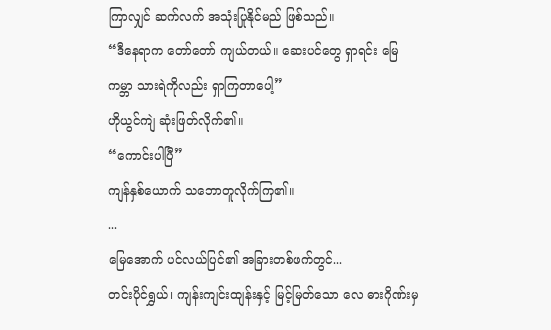ကြာလျှင် ဆက်လက် အသုံးပြုနိုင်မည် ဖြစ်သည်။
“ဒီနေရာက တော်တော် ကျယ်တယ်။ ဆေးပင်တွေ ရှာရင်း မြေကမ္ဘာ သားရဲကိုလည်း ရှာကြတာပေါ့”
ဟိုယွင်ကျဲ ဆုံးဖြတ်လိုက်၏။
“ကောင်းပါပြီ”
ကျန်နှစ်ယောက် သဘောတူလိုက်ကြ၏။
...
မြေအောက် ပင်လယ်ပြင်၏ အခြားတစ်ဖက်တွင်...
တင်းပိုင်ရွှယ်၊ ကျန်းကျင်းထျန်းနှင့် မြင့်မြတ်သော လေ ဓားဂိုဏ်းမှ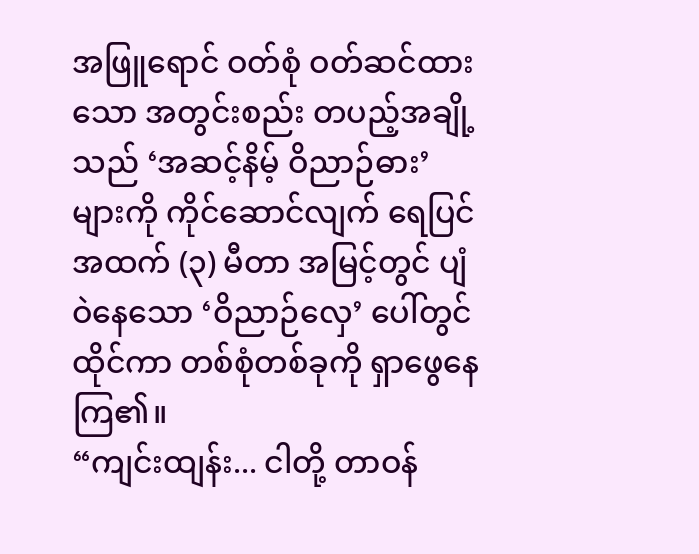အဖြူရောင် ဝတ်စုံ ဝတ်ဆင်ထားသော အတွင်းစည်း တပည့်အချို့သည် ‘အဆင့်နိမ့် ဝိညာဉ်ဓား’ များကို ကိုင်ဆောင်လျက် ရေပြင်အထက် (၃) မီတာ အမြင့်တွင် ပျံဝဲနေသော ‘ဝိညာဉ်လှေ’ ပေါ်တွင် ထိုင်ကာ တစ်စုံတစ်ခုကို ရှာဖွေနေကြ၏။
“ကျင်းထျန်း... ငါတို့ တာဝန်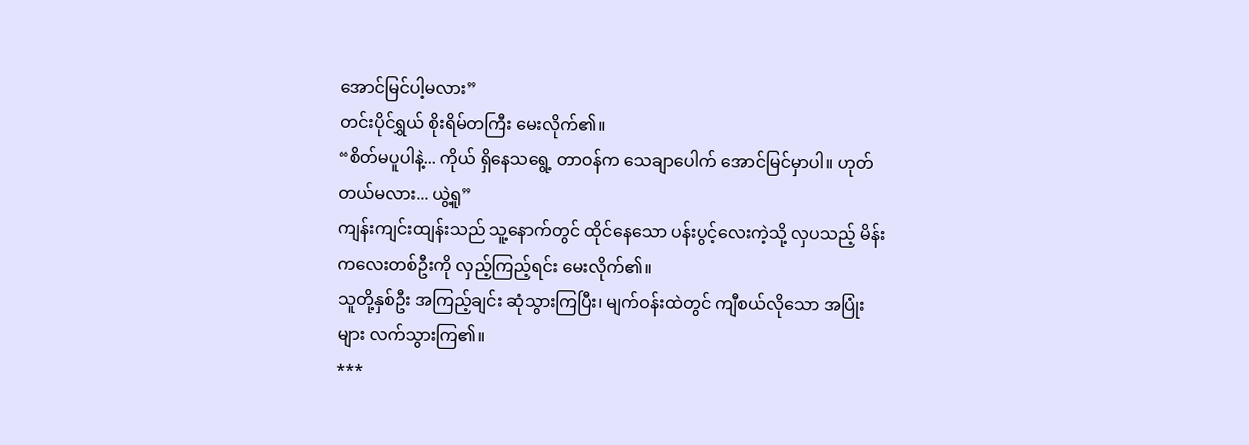အောင်မြင်ပါ့မလား”
တင်းပိုင်ရွှယ် စိုးရိမ်တကြီး မေးလိုက်၏။
“စိတ်မပူပါနဲ့... ကိုယ် ရှိနေသရွေ့ တာဝန်က သေချာပေါက် အောင်မြင်မှာပါ။ ဟုတ်တယ်မလား... ယွဲ့ရူ”
ကျန်းကျင်းထျန်းသည် သူ့နောက်တွင် ထိုင်နေသော ပန်းပွင့်လေးကဲ့သို့ လှပသည့် မိန်းကလေးတစ်ဦးကို လှည့်ကြည့်ရင်း မေးလိုက်၏။
သူတို့နှစ်ဦး အကြည့်ချင်း ဆုံသွားကြပြီး၊ မျက်ဝန်းထဲတွင် ကျီစယ်လိုသော အပြုံးများ လက်သွားကြ၏။
***